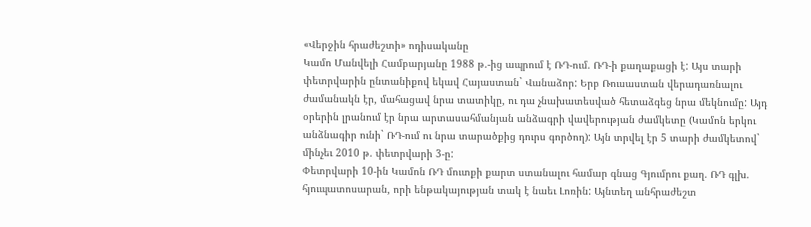«Վերջին հրաժեշտի» ոդիսականը
Կամո Մանվելի Համբարյանը 1988 թ.-ից ապրում է ՌԴ-ում. ՌԴ-ի քաղաքացի է: Այս տարի փետրվարին ընտանիքով եկավ Հայաստան` Վանաձոր: Երբ Ռուսաստան վերադառնալու ժամանակն էր, մահացավ նրա տատիկը, ու դա չնախատեսված հետաձգեց նրա մեկնումը: Այդ օրերին լրանում էր նրա արտասահմանյան անձագրի վավերության ժամկետը (Կամոն երկու անձնագիր ունի` ՌԴ-ում ու նրա տարածքից դուրս գործող): Այն տրվել էր 5 տարի ժամկետով` մինչեւ 2010 թ. փետրվարի 3-ը:
Փետրվարի 10-ին Կամոն ՌԴ մուտքի քարտ ստանալու համար գնաց Գյումրու քաղ. ՌԴ գլխ. հյուպատոսարան, որի ենթակայության տակ է նաեւ Լոռին: Այնտեղ անհրաժեշտ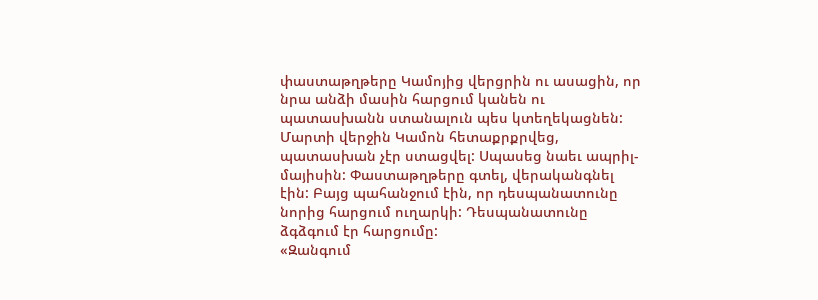փաստաթղթերը Կամոյից վերցրին ու ասացին, որ նրա անձի մասին հարցում կանեն ու պատասխանն ստանալուն պես կտեղեկացնեն: Մարտի վերջին Կամոն հետաքրքրվեց, պատասխան չէր ստացվել: Սպասեց նաեւ ապրիլ-մայիսին: Փաստաթղթերը գտել, վերականգնել էին: Բայց պահանջում էին, որ դեսպանատունը նորից հարցում ուղարկի: Դեսպանատունը ձգձգում էր հարցումը:
«Զանգում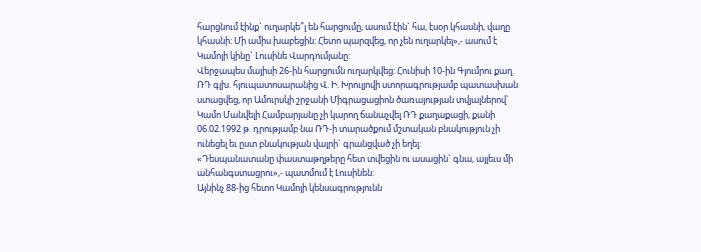հարցնում էինք` ուղարկե՞լ են հարցումը, ասում էին` հա, էսօր կհասնի, վաղը կհասնի: Մի ամիս խաբեցին: Հետո պարզվեց, որ չեն ուղարկել»,- ասում է Կամոյի կինը` Լուսինե Վարդումյանը:
Վերջապես մայիսի 26-ին հարցումն ուղարկվեց: Հունիսի 10-ին Գյումրու քաղ. ՌԴ գլխ. հյուպատոսարանից Վ. Ի. Խրուլյովի ստորագրությամբ պատասխան ստացվեց, որ Ամուրսկի շրջանի Միգրացացիոն ծառայության տվյալներով` Կամո Մանվելի Համբարյանը չի կարող ճանաչվել ՌԴ քաղաքացի, քանի 06.02.1992 թ. դրությամբ նա ՌԴ-ի տարածքում մշտական բնակություն չի ունեցել եւ ըստ բնակության վայրի` գրանցված չի եղել:
«Դեսպանատանը փաստաթղթերը հետ տվեցին ու ասացին` գնա, այլեւս մի անհանգստացրու»,- պատմում է Լուսինեն:
Այնինչ 88-ից հետո Կամոյի կենսագրությունն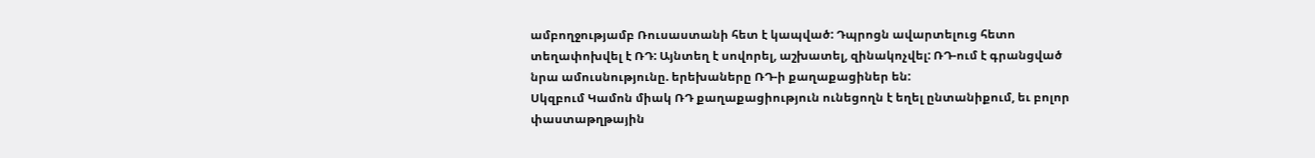ամբողջությամբ Ռուսաստանի հետ է կապված: Դպրոցն ավարտելուց հետո տեղափոխվել է ՌԴ: Այնտեղ է սովորել, աշխատել, զինակոչվել: ՌԴ-ում է գրանցված նրա ամուսնությունը. երեխաները ՌԴ-ի քաղաքացիներ են:
Սկզբում Կամոն միակ ՌԴ քաղաքացիություն ունեցողն է եղել ընտանիքում, եւ բոլոր փաստաթղթային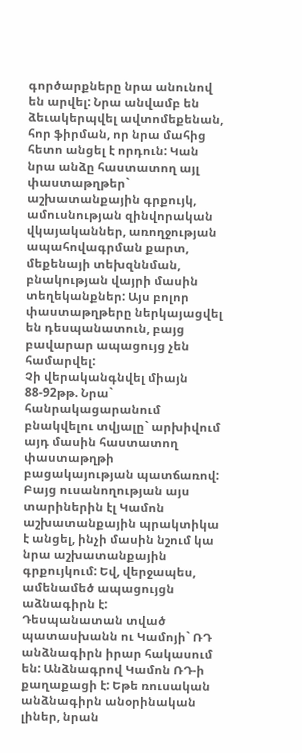գործարքները նրա անունով են արվել: Նրա անվամբ են ձեւակերպվել ավտոմեքենան, հոր ֆիրման, որ նրա մահից հետո անցել է որդուն: Կան նրա անձը հաստատող այլ փաստաթղթեր` աշխատանքային գրքույկ, ամուսնության զինվորական վկայականներ, առողջության ապահովագրման քարտ, մեքենայի տեխզննման, բնակության վայրի մասին տեղեկանքներ: Այս բոլոր փաստաթղթերը ներկայացվել են դեսպանատուն, բայց բավարար ապացույց չեն համարվել:
Չի վերականգնվել միայն 88-92թթ. Նրա` հանրակացարանում բնակվելու տվյալը` արխիվում այդ մասին հաստատող փաստաթղթի բացակայության պատճառով: Բայց ուսանողության այս տարիներին էլ Կամոն աշխատանքային պրակտիկա է անցել, ինչի մասին նշում կա նրա աշխատանքային գրքույկում: Եվ, վերջապես, ամենամեծ ապացույցն աձնագիրն է:
Դեսպանատան տված պատասխանն ու Կամոյի` ՌԴ անձնագիրն իրար հակասում են: Անձնագրով Կամոն ՌԴ-ի քաղաքացի է: Եթե ռուսական անձնագիրն անօրինական լիներ, նրան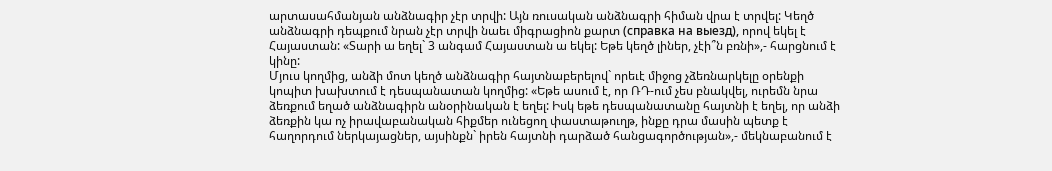արտասահմանյան անձնագիր չէր տրվի: Այն ռուսական անձնագրի հիման վրա է տրվել: Կեղծ անձնագրի դեպքում նրան չէր տրվի նաեւ միգրացիոն քարտ (справка на выезд), որով եկել է Հայաստան: «Տարի ա եղել` 3 անգամ Հայաստան ա եկել: Եթե կեղծ լիներ, չէի՞ն բռնի»,- հարցնում է կինը:
Մյուս կողմից, անձի մոտ կեղծ անձնագիր հայտնաբերելով` որեւէ միջոց չձեռնարկելը օրենքի կոպիտ խախտում է դեսպանատան կողմից: «Եթե ասում է, որ ՌԴ-ում չես բնակվել, ուրեմն նրա ձեռքում եղած անձնագիրն անօրինական է եղել: Իսկ եթե դեսպանատանը հայտնի է եղել, որ անձի ձեռքին կա ոչ իրավաբանական հիքմեր ունեցող փաստաթուղթ, ինքը դրա մասին պետք է հաղորդում ներկայացներ, այսինքն` իրեն հայտնի դարձած հանցագործության»,- մեկնաբանում է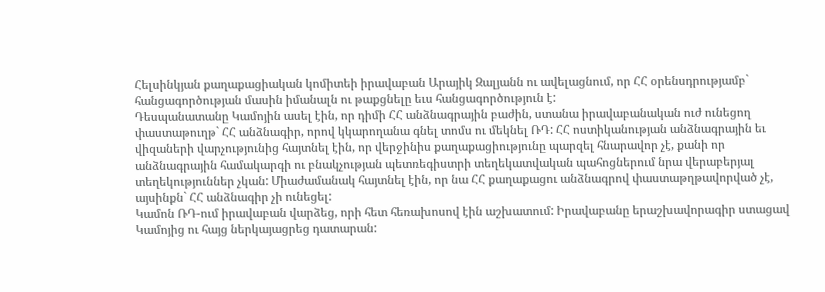Հելսինկյան քաղաքացիական կոմիտեի իրավաբան Արայիկ Զալյանն ու ավելացնում, որ ՀՀ օրենսդրությամբ` հանցագործության մասին իմանալն ու թաքցնելը եւս հանցագործություն է:
Դեսպանատանը Կամոյին ասել էին, որ դիմի ՀՀ անձնագրային բաժին, ստանա իրավաբանական ուժ ունեցող փաստաթուղթ` ՀՀ անձնագիր, որով կկարողանա գնել տոմս ու մեկնել ՌԴ: ՀՀ ոստիկանության անձնագրային եւ վիզաների վարչությունից հայտնել էին, որ վերջինիս քաղաքացիությունը պարզել հնարավոր չէ, քանի որ անձնագրային համակարգի ու բնակչության պետռեգիստրի տեղեկատվական պահոցներում նրա վերաբերյալ տեղեկություններ չկան: Միաժամանակ հայտնել էին, որ նա ՀՀ քաղաքացու անձնագրով փաստաթղթավորված չէ, այսինքն` ՀՀ անձնագիր չի ունեցել:
Կամոն ՌԴ-ում իրավաբան վարձեց, որի հետ հեռախոսով էին աշխատում: Իրավաբանը երաշխավորագիր ստացավ Կամոյից ու հայց ներկայացրեց դատարան: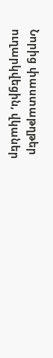Նորից փաստաթղթեր ուղարկվեցին, վկաներ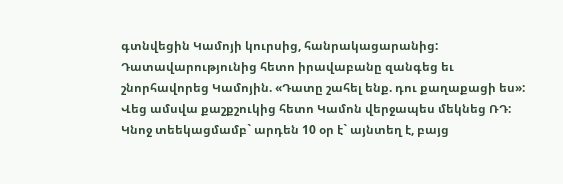գտնվեցին Կամոյի կուրսից, հանրակացարանից: Դատավարությունից հետո իրավաբանը զանգեց եւ շնորհավորեց Կամոյին. «Դատը շահել ենք. դու քաղաքացի ես»:
Վեց ամսվա քաշքշուկից հետո Կամոն վերջապես մեկնեց ՌԴ: Կնոջ տեեկացմամբ` արդեն 10 օր է` այնտեղ է, բայց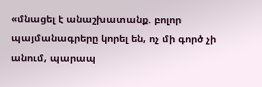«մնացել է անաշխատանք. բոլոր պայմանագրերը կորել են, ոչ մի գործ չի անում, պարապ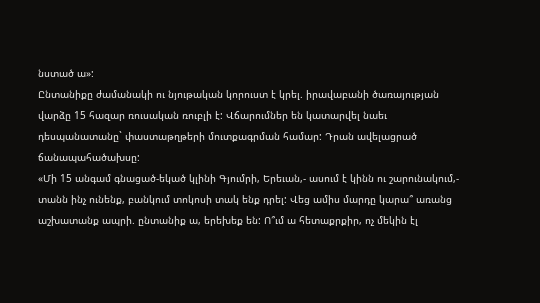նստած ա»:
Ընտանիքը ժամանակի ու նյութական կորուստ է կրել. իրավաբանի ծառայության վարձը 15 հազար ռուսական ռուբլի է: Վճարումներ են կատարվել նաեւ դեսպանատանը` փաստաթղթերի մուտքագրման համար: Դրան ավելացրած ճանապահածախսը:
«Մի 15 անգամ գնացած-եկած կլինի Գյումրի, Երեւան,- ասում է կինն ու շարունակում,- տանն ինչ ունենք, բանկում տոկոսի տակ ենք դրել: Վեց ամիս մարդը կարա՞ առանց աշխատանք ապրի. ընտանիք ա, երեխեք են: Ո՞ւմ ա հետաքրքիր, ոչ մեկին էլ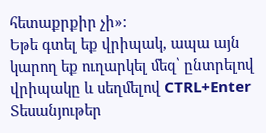հետաքրքիր չի»:
Եթե գտել եք վրիպակ, ապա այն կարող եք ուղարկել մեզ՝ ընտրելով վրիպակը և սեղմելով CTRL+Enter
Տեսանյութեր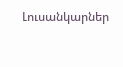Լուսանկարներ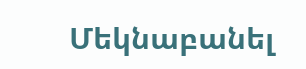Մեկնաբանել